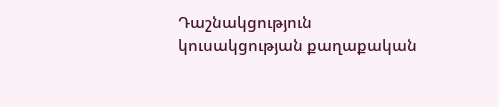Դաշնակցություն կուսակցության քաղաքական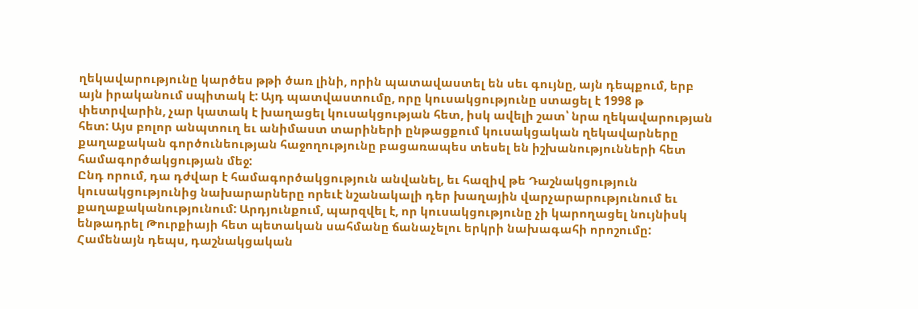ղեկավարությունը կարծես թթի ծառ լինի, որին պատավաստել են սեւ գույնը, այն դեպքում, երբ այն իրականում սպիտակ է: Այդ պատվաստումը, որը կուսակցությունը ստացել է 1998 թ փետրվարին, չար կատակ է խաղացել կուսակցության հետ, իսկ ավելի շատ՝ նրա ղեկավարության հետ: Այս բոլոր անպտուղ եւ անիմաստ տարիների ընթացքում կուսակցական ղեկավարները քաղաքական գործունեության հաջողությունը բացառապես տեսել են իշխանությունների հետ համագործակցության մեջ:
Ընդ որում, դա դժվար է համագործակցություն անվանել, եւ հազիվ թե Դաշնակցություն կուսակցությունից նախարարները որեւէ նշանակալի դեր խաղային վարչարարությունում եւ քաղաքականությունում: Արդյունքում, պարզվել է, որ կուսակցությունը չի կարողացել նույնիսկ ենթադրել Թուրքիայի հետ պետական սահմանը ճանաչելու երկրի նախագահի որոշումը: Համենայն դեպս, դաշնակցական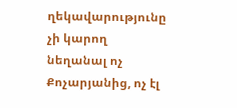ղեկավարությունը չի կարող նեղանալ ոչ Քոչարյանից, ոչ էլ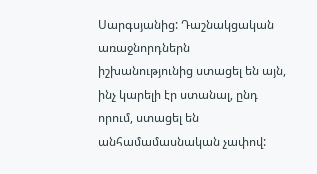Սարգսյանից: Դաշնակցական առաջնորդներն իշխանությունից ստացել են այն, ինչ կարելի էր ստանալ, ընդ որում, ստացել են անհամամասնական չափով: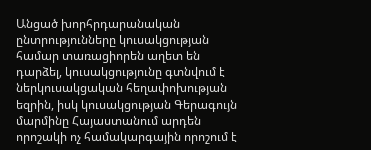Անցած խորհրդարանական ընտրությունները կուսակցության համար տառացիորեն աղետ են դարձել, կուսակցությունը գտնվում է ներկուսակցական հեղափոխության եզրին, իսկ կուսակցության Գերագույն մարմինը Հայաստանում արդեն որոշակի ոչ համակարգային որոշում է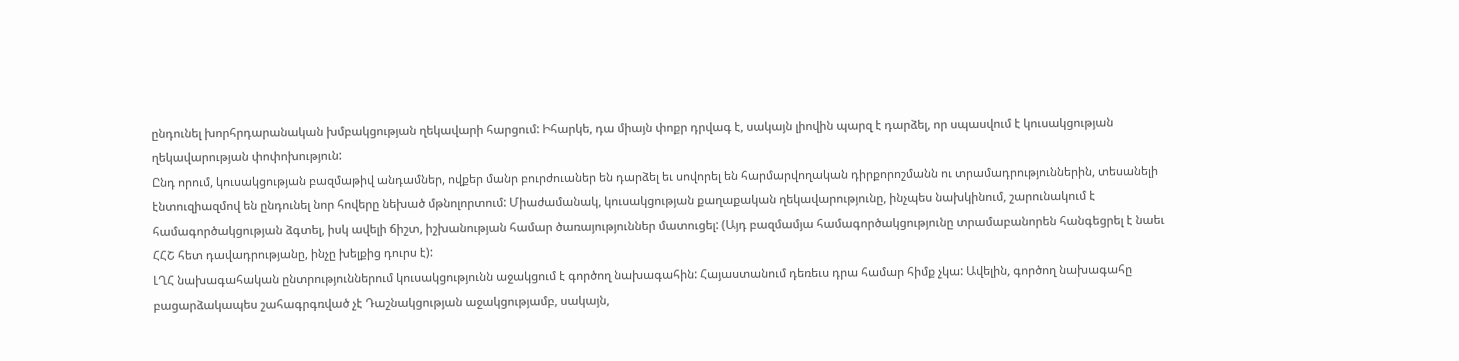ընդունել խորհրդարանական խմբակցության ղեկավարի հարցում: Իհարկե, դա միայն փոքր դրվագ է, սակայն լիովին պարզ է դարձել, որ սպասվում է կուսակցության ղեկավարության փոփոխություն:
Ընդ որում, կուսակցության բազմաթիվ անդամներ, ովքեր մանր բուրժուաներ են դարձել եւ սովորել են հարմարվողական դիրքորոշմանն ու տրամադրություններին, տեսանելի էնտուզիազմով են ընդունել նոր հովերը նեխած մթնոլորտում: Միաժամանակ, կուսակցության քաղաքական ղեկավարությունը, ինչպես նախկինում, շարունակում է համագործակցության ձգտել, իսկ ավելի ճիշտ, իշխանության համար ծառայություններ մատուցել: (Այդ բազմամյա համագործակցությունը տրամաբանորեն հանգեցրել է նաեւ ՀՀՇ հետ դավադրությանը, ինչը խելքից դուրս է):
ԼՂՀ նախագահական ընտրություններում կուսակցությունն աջակցում է գործող նախագահին: Հայաստանում դեռեւս դրա համար հիմք չկա: Ավելին, գործող նախագահը բացարձակապես շահագրգռված չէ Դաշնակցության աջակցությամբ, սակայն,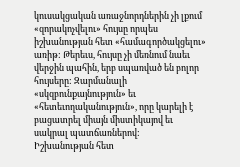կուսակցական առաջնորդներին չի լքում «զորակոչվելու» հույսը որպես իշխանության հետ «համագործակցելու» առիթ: Թերեւս, հույսը չի մեռնում նաեւ վերջին պահին, երբ սպառված են բոլոր հույսերը: Զարմանալի «սկզբունքայնություն» եւ «հետեւողականություն», որը կարելի է բացատրել միայն միստիկայով եւ սակրալ պատճառներով:
Իշխանության հետ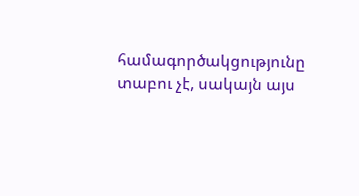համագործակցությունը տաբու չէ, սակայն այս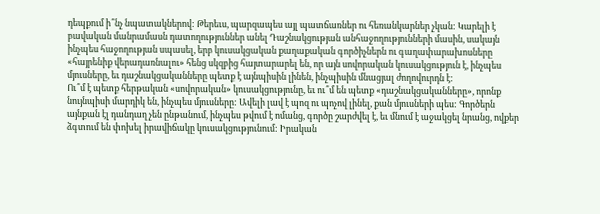դեպքում ի՞նչ նպատակներով: Թերեւս, պարզապես այլ պատճառներ ու հեռանկարներ չկան: Կարելի է բավական մանրամասն դատողություններ անել Դաշնակցության անհաջողությունների մասին, սակայն ինչպես հաջողության սպասել, երբ կուսակցական քաղաքական գործիչներն ու գաղափարախոսները «հայրենիք վերադառնալու» հենց սկզբից հայտարարել են, որ այն սովորական կուսակցություն է, ինչպես մյուսները, եւ դաշնակցականները պետք է այնպիսին լինեն, ինչպիսին մնացյալ ժողովուրդն է:
Ու՞մ է պետք հերթական «սովորական» կուսակցությունը, եւ ու՞մ են պետք «դաշնակցականները», որոնք նույնպիսի մարդիկ են, ինչպես մյուսները: Ավելի լավ է պոզ ու պոչով լինել, քան մյուսների պես: Գործերն այնքան էլ դանդաղ չեն ընթանում, ինչպես թվում է ոմանց, գործը շարժվել է, եւ մնում է աջակցել նրանց, ովքեր ձգտում են փոխել իրավիճակը կուսակցությունում: Իրական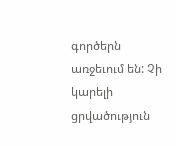գործերն առջեւում են: Չի կարելի ցրվածություն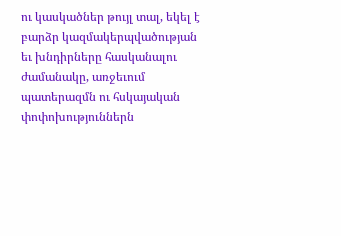ու կասկածներ թույլ տալ, եկել է բարձր կազմակերպվածության եւ խնդիրները հասկանալու ժամանակը, առջեւում պատերազմն ու հսկայական փոփոխություններն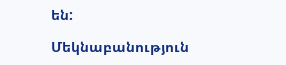են:

Մեկնաբանություն